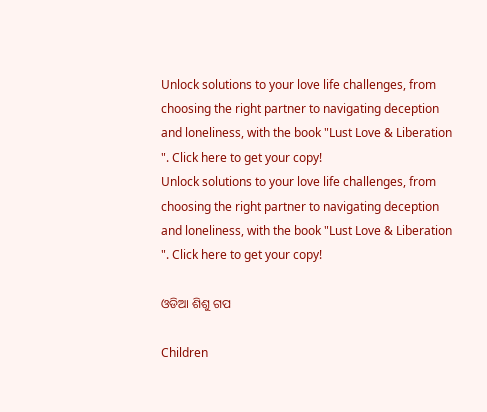Unlock solutions to your love life challenges, from choosing the right partner to navigating deception and loneliness, with the book "Lust Love & Liberation ". Click here to get your copy!
Unlock solutions to your love life challenges, from choosing the right partner to navigating deception and loneliness, with the book "Lust Love & Liberation ". Click here to get your copy!

ଓଡିଆ ଶିଶୁ ଗପ

Children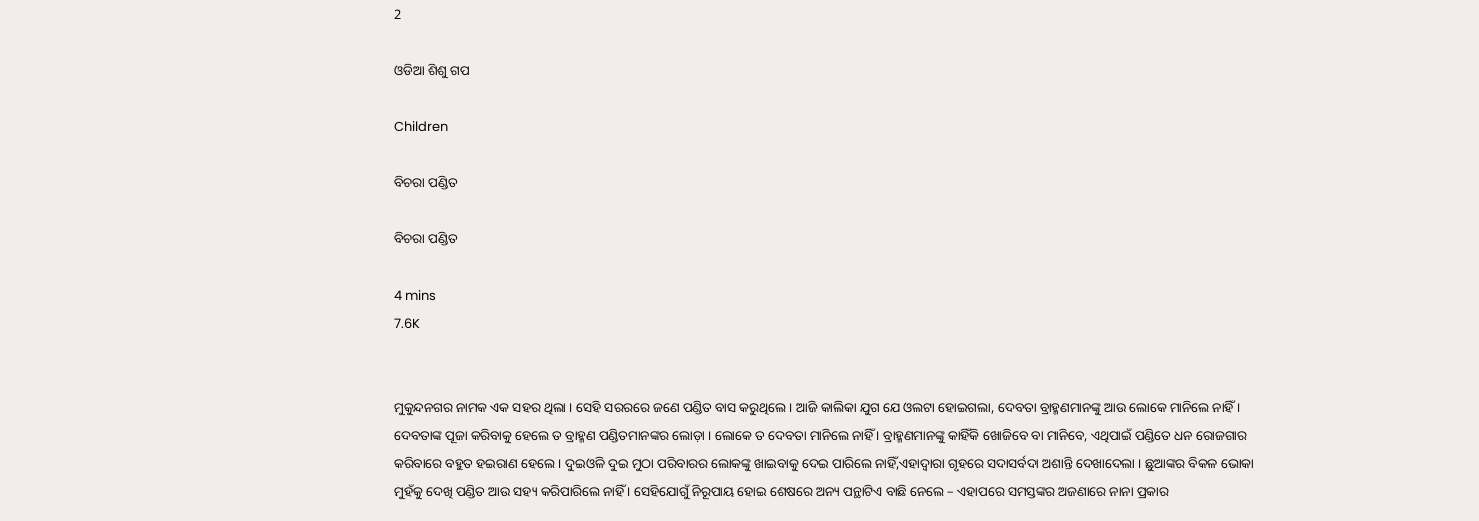2

ଓଡିଆ ଶିଶୁ ଗପ

Children

ବିଚରା ପଣ୍ଡିତ

ବିଚରା ପଣ୍ଡିତ

4 mins
7.6K


ମୁକୁନ୍ଦନଗର ନାମକ ଏକ ସହର ଥିଲା । ସେହି ସରରରେ ଜଣେ ପଣ୍ଡିତ ବାସ କରୁଥିଲେ । ଆଜି କାଲିକା ଯୁଗ ଯେ ଓଲଟା ହୋଇଗଲା, ଦେବତା ବ୍ରାହ୍ମଣମାନଙ୍କୁ ଆଉ ଲୋକେ ମାନିଲେ ନାହିଁ । ଦେବତାଙ୍କ ପୂଜା କରିବାକୁ ହେଲେ ତ ବ୍ରାହ୍ମଣ ପଣ୍ଡିତମାନଙ୍କର ଲୋଡ଼ା । ଲୋକେ ତ ଦେବତା ମାନିଲେ ନାହିଁ । ବ୍ରାହ୍ମଣମାନଙ୍କୁ କାହିଁକି ଖୋଜିବେ ବା ମାନିବେ, ଏଥିପାଇଁ ପଣ୍ଡିତେ ଧନ ରୋଜଗାର କରିବାରେ ବହୁତ ହଇରାଣ ହେଲେ । ଦୁଇଓଳି ଦୁଇ ମୁଠା ପରିବାରର ଲୋକଙ୍କୁ ଖାଇବାକୁ ଦେଇ ପାରିଲେ ନାହିଁ,ଏହାଦ୍ୱାରା ଗୃହରେ ସଦାସର୍ବଦା ଅଶାନ୍ତି ଦେଖାଦେଲା । ଛୁଆଙ୍କର ବିକଳ ଭୋକା ମୁହଁକୁ ଦେଖି ପଣ୍ଡିତ ଆଉ ସହ୍ୟ କରିପାରିଲେ ନାହିଁ । ସେହିଯୋଗୁଁ ନିରୂପାୟ ହୋଇ ଶେଷରେ ଅନ୍ୟ ପନ୍ଥାଟିଏ ବାଛି ନେଲେ – ଏହାପରେ ସମସ୍ତଙ୍କର ଅଜଣାରେ ନାନା ପ୍ରକାର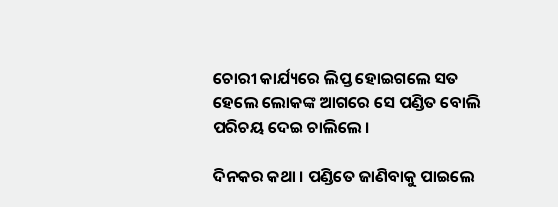ଚୋରୀ କାର୍ଯ୍ୟରେ ଲିପ୍ତ ହୋଇଗଲେ ସତ ହେଲେ ଲୋକଙ୍କ ଆଗରେ ସେ ପଣ୍ଡିତ ବୋଲି ପରିଚୟ ଦେଇ ଚାଲିଲେ ।

ଦିନକର କଥା । ପଣ୍ଡିତେ ଜାଣିବାକୁ ପାଇଲେ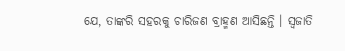ଯେ, ତାଙ୍କରି ସହରକୁ ଚାରିଜଣ ବ୍ରାହ୍ମଣ ଆସିଛନ୍ତି । ସ୍ୱଜାତି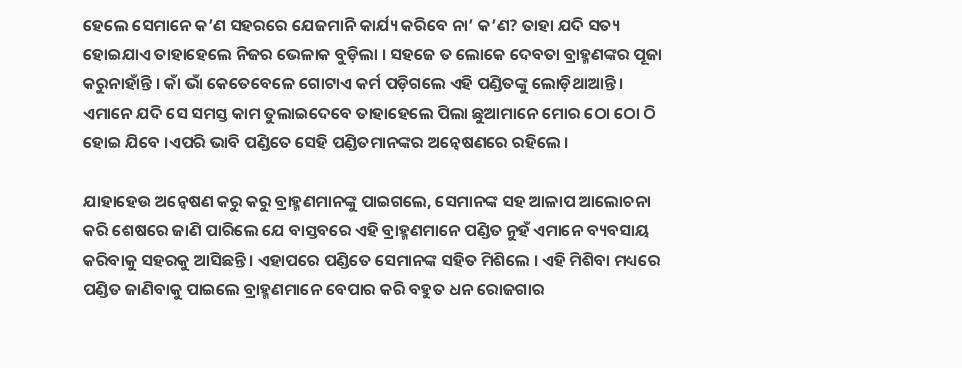ହେଲେ ସେମାନେ କ’ଣ ସହରରେ ଯେଜମାନି କାର୍ଯ୍ୟ କରିବେ ନା’ କ’ଣ? ତାହା ଯଦି ସତ୍ୟ ହୋଇଯାଏ ତାହାହେଲେ ନିଜର ଭେଳାକ ବୁଡ଼ିଲା । ସହଜେ ତ ଲୋକେ ଦେବତା ବ୍ରାହ୍ମଣଙ୍କର ପୂଜା କରୁନାହାଁନ୍ତି । କାଁ ଭାଁ କେତେବେଳେ ଗୋଟାଏ କର୍ମ ପଡ଼ିଗଲେ ଏହି ପଣ୍ଡିତଙ୍କୁ ଲୋଡ଼ିଥାଆନ୍ତି । ଏମାନେ ଯଦି ସେ ସମସ୍ତ କାମ ତୁଲାଇଦେବେ ତାହାହେଲେ ପିଲା ଛୁଆମାନେ ମୋର ଠୋ ଠୋ ଠି ହୋଇ ଯିବେ ।ଏପରି ଭାବି ପଣ୍ଡିତେ ସେହି ପଣ୍ଡିତମାନଙ୍କର ଅନ୍ୱେଷଣରେ ରହିଲେ ।

ଯାହାହେଉ ଅନ୍ୱେଷଣ କରୁ କରୁ ବ୍ରାହ୍ମଣମାନଙ୍କୁ ପାଇଗଲେ, ସେମାନଙ୍କ ସହ ଆଳାପ ଆଲୋଚନା କରି ଶେଷରେ ଜାଣି ପାରିଲେ ଯେ ବାସ୍ତବରେ ଏହି ବ୍ରାହ୍ମଣମାନେ ପଣ୍ଡିତ ନୁହଁ ଏମାନେ ବ୍ୟବସାୟ କରିବାକୁ ସହରକୁ ଆସିଛନ୍ତି । ଏହାପରେ ପଣ୍ଡିତେ ସେମାନଙ୍କ ସହିତ ମିଶିଲେ । ଏହି ମିଶିବା ମଧ୍ୟରେ ପଣ୍ଡିତ ଜାଣିବାକୁ ପାଇଲେ ବ୍ରାହ୍ମଣମାନେ ବେପାର କରି ବହୁତ ଧନ ରୋଜଗାର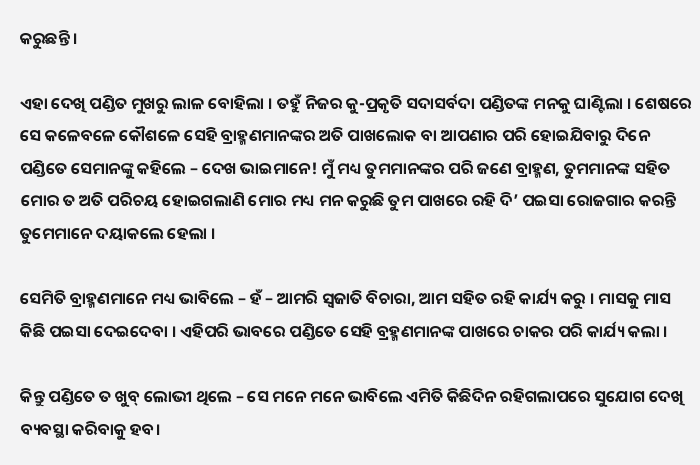କରୁଛନ୍ତି ।

ଏହା ଦେଖି ପଣ୍ଡିତ ମୁଖରୁ ଲାଳ ବୋହିଲା । ତହୁଁ ନିଜର କୁ-ପ୍ରକୃତି ସଦାସର୍ବଦା ପଣ୍ଡିତଙ୍କ ମନକୁ ଘାଣ୍ଟିଲା । ଶେଷରେ ସେ କଳେବଳେ କୌଶଳେ ସେହି ବ୍ରାହ୍ମଣମାନଙ୍କର ଅତି ପାଖଲୋକ ବା ଆପଣାର ପରି ହୋଇଯିବାରୁ ଦିନେ ପଣ୍ଡିତେ ସେମାନଙ୍କୁ କହିଲେ – ଦେଖ ଭାଇମାନେ! ମୁଁ ମଧ୍ୟ ତୁମମାନଙ୍କର ପରି ଜଣେ ବ୍ରାହ୍ମଣ, ତୁମମାନଙ୍କ ସହିତ ମୋର ତ ଅତି ପରିଚୟ ହୋଇଗଲାଣି ମୋର ମଧ୍ୟ ମନ କରୁଛି ତୁମ ପାଖରେ ରହି ଦି’ ପଇସା ରୋଜଗାର କରନ୍ତି ତୁମେମାନେ ଦୟାକଲେ ହେଲା ।

ସେମିତି ବ୍ରାହ୍ମଣମାନେ ମଧ୍ୟ ଭାବିଲେ – ହଁ – ଆମରି ସ୍ୱଜାତି ବିଚାରା, ଆମ ସହିତ ରହି କାର୍ଯ୍ୟ କରୁ । ମାସକୁ ମାସ କିଛି ପଇସା ଦେଇଦେବା । ଏହିପରି ଭାବରେ ପଣ୍ଡିତେ ସେହି ବ୍ରହ୍ମଣମାନଙ୍କ ପାଖରେ ଚାକର ପରି କାର୍ଯ୍ୟ କଲା ।

କିନ୍ତୁ ପଣ୍ଡିତେ ତ ଖୁବ୍ ଲୋଭୀ ଥିଲେ – ସେ ମନେ ମନେ ଭାବିଲେ ଏମିତି କିଛିଦିନ ରହିଗଲାପରେ ସୁଯୋଗ ଦେଖି ବ୍ୟବସ୍ଥା କରିବାକୁ ହବ।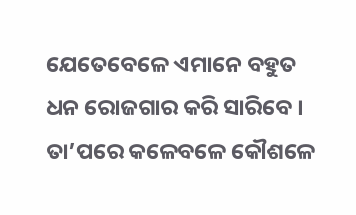ଯେତେବେଳେ ଏମାନେ ବହୁତ ଧନ ରୋଜଗାର କରି ସାରିବେ । ତା’ପରେ କଳେବଳେ କୌଶଳେ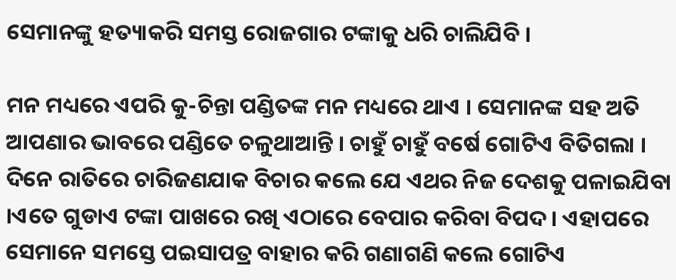ସେମାନଙ୍କୁ ହତ୍ୟାକରି ସମସ୍ତ ରୋଜଗାର ଟଙ୍କାକୁ ଧରି ଚାଲିଯିବି ।

ମନ ମଧ୍ୟରେ ଏପରି କୁ-ଚିନ୍ତା ପଣ୍ଡିତଙ୍କ ମନ ମଧ୍ୟରେ ଥାଏ । ସେମାନଙ୍କ ସହ ଅତି ଆପଣାର ଭାବରେ ପଣ୍ଡିତେ ଚଳୁଥାଆନ୍ତି । ଚାହୁଁ ଚାହୁଁ ବର୍ଷେ ଗୋଟିଏ ବିତିଗଲା । ଦିନେ ରାତିରେ ଚାରିଜଣଯାକ ବିଚାର କଲେ ଯେ ଏଥର ନିଜ ଦେଶକୁ ପଳାଇଯିବା ।ଏତେ ଗୁଡାଏ ଟଙ୍କା ପାଖରେ ରଖି ଏଠାରେ ବେପାର କରିବା ବିପଦ । ଏହାପରେ ସେମାନେ ସମସ୍ତେ ପଇସାପତ୍ର ବାହାର କରି ଗଣାଗଣି କଲେ ଗୋଟିଏ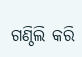ଗଣ୍ଠିଲି କରି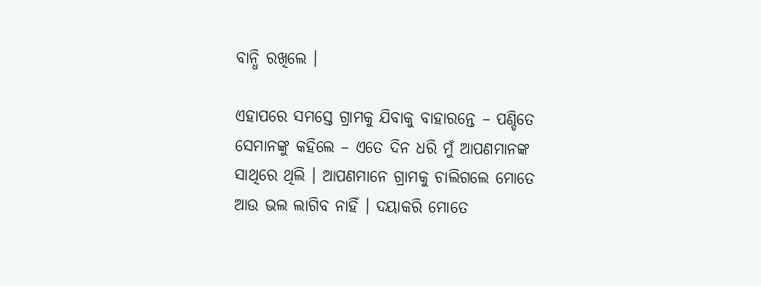ବାନ୍ଧି ରଖିଲେ ।

ଏହାପରେ ସମସ୍ତେ ଗ୍ରାମକୁ ଯିବାକୁ ବାହାରନ୍ତେ – ପଣ୍ଡିତେ ସେମାନଙ୍କୁ କହିଲେ – ଏତେ ଦିନ ଧରି ମୁଁ ଆପଣମାନଙ୍କ ସାଥିରେ ଥିଲି । ଆପଣମାନେ ଗ୍ରାମକୁ ଚାଲିଗଲେ ମୋତେ ଆଉ ଭଲ ଲାଗିବ ନାହିଁ । ଦୟାକରି ମୋତେ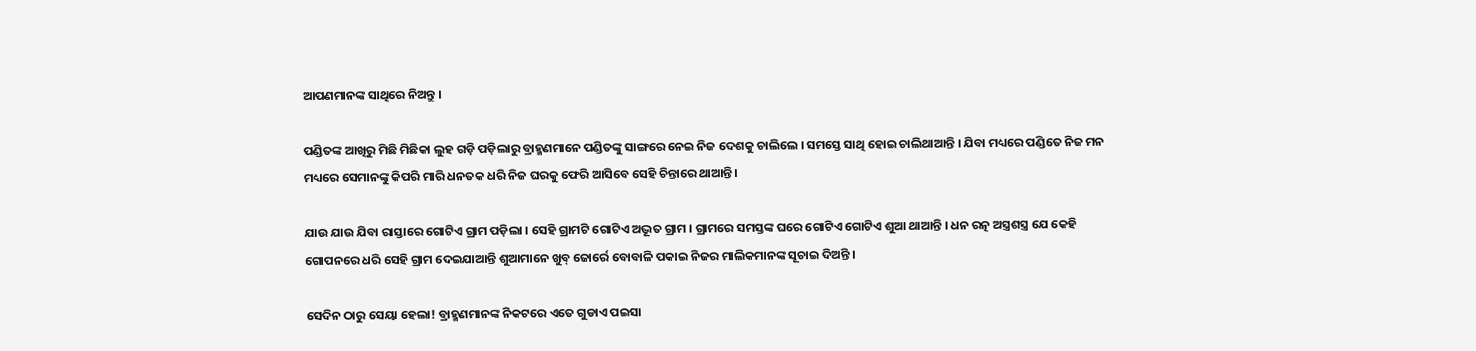ଆପଣମାନଙ୍କ ସାଥିରେ ନିଅନ୍ତୁ ।

ପଣ୍ଡିତଙ୍କ ଆଖିରୁ ମିଛି ମିଛିକା ଲୁହ ଗଡ଼ି ପଡ଼ିଲାରୁ ବ୍ରାହ୍ମଣମାନେ ପଣ୍ଡିତଙ୍କୁ ସାଙ୍ଗରେ ନେଇ ନିଜ ଦେଶକୁ ଚାଲିଲେ । ସମସ୍ତେ ସାଥି ହୋଇ ଚାଲିଥାଆନ୍ତି । ଯିବା ମଧ୍ୟରେ ପଣ୍ଡିତେ ନିଜ ମନ ମଧ୍ୟରେ ସେମାନଙ୍କୁ କିପରି ମାରି ଧନତକ ଧରି ନିଜ ଘରକୁ ଫେରି ଆସିବେ ସେହି ଚିନ୍ତାରେ ଥାଆନ୍ତି ।

ଯାଉ ଯାଉ ଯିବା ରାସ୍ତାରେ ଗୋଟିଏ ଗ୍ରାମ ପଡ଼ିଲା । ସେହି ଗ୍ରାମଟି ଗୋଟିଏ ଅଦ୍ଭୂତ ଗ୍ରାମ । ଗ୍ରାମରେ ସମସ୍ତଙ୍କ ଘରେ ଗୋଟିଏ ଗୋଟିଏ ଶୁଆ ଥାଆନ୍ତି । ଧନ ରତ୍ନ ଅସ୍ତ୍ରଶସ୍ତ୍ର ଯେ କେହି ଗୋପନରେ ଧରି ସେହି ଗ୍ରାମ ଦେଇଯାଆନ୍ତି ଶୁଆମାନେ ଖୁବ୍ ଜୋର୍ରେ ବୋବାଳି ପକାଇ ନିଜର ମାଲିକମାନଙ୍କ ସୂଚାଇ ଦିଅନ୍ତି ।

ସେଦିନ ଠାରୁ ସେୟା ହେଲା! ବ୍ରାହ୍ମଣମାନଙ୍କ ନିକଟରେ ଏତେ ଗୁଡାଏ ପଇସା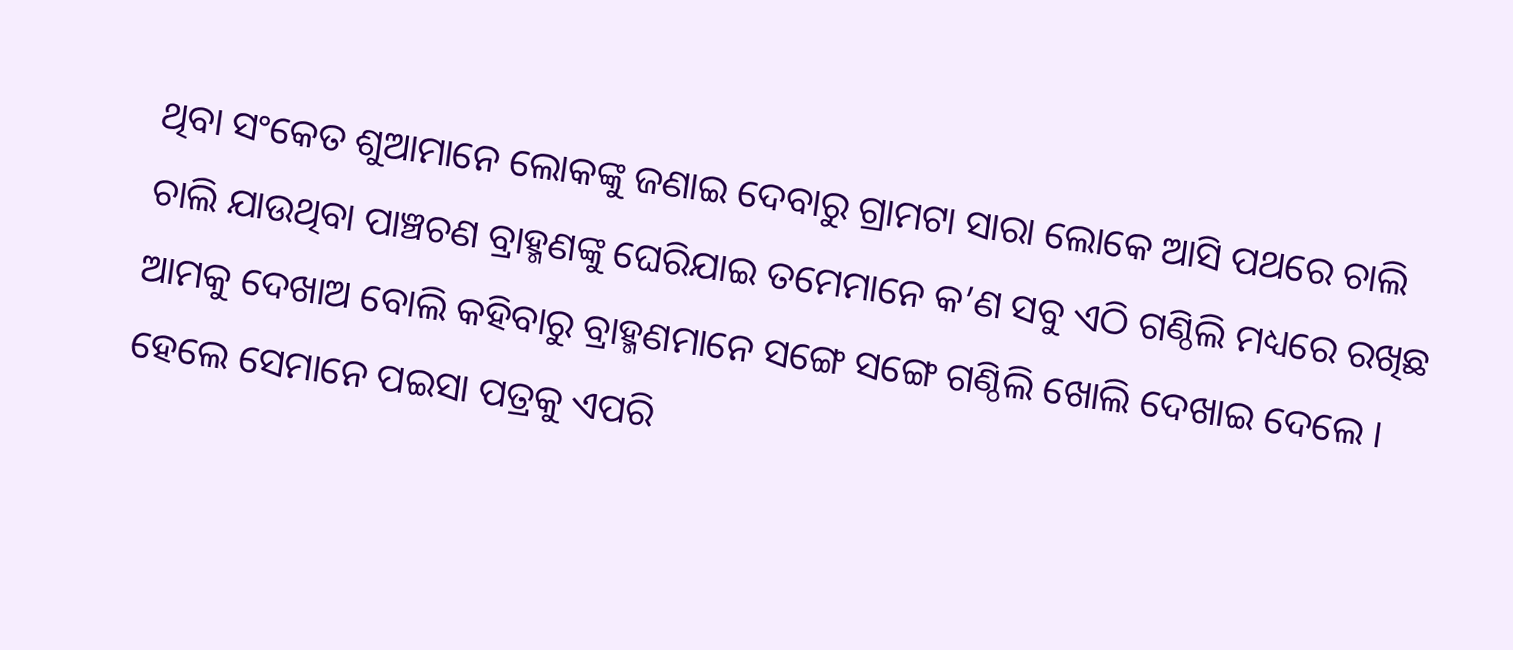ଥିବା ସଂକେତ ଶୁଆମାନେ ଲୋକଙ୍କୁ ଜଣାଇ ଦେବାରୁ ଗ୍ରାମଟା ସାରା ଲୋକେ ଆସି ପଥରେ ଚାଲି ଚାଲି ଯାଉଥିବା ପାଞ୍ଚଚଣ ବ୍ରାହ୍ମଣଙ୍କୁ ଘେରିଯାଇ ତମେମାନେ କ’ଣ ସବୁ ଏଠି ଗଣ୍ଠିଲି ମଧ୍ୟରେ ରଖିଛ ଆମକୁ ଦେଖାଅ ବୋଲି କହିବାରୁ ବ୍ରାହ୍ମଣମାନେ ସଙ୍ଗେ ସଙ୍ଗେ ଗଣ୍ଠିଲି ଖୋଲି ଦେଖାଇ ଦେଲେ । ହେଲେ ସେମାନେ ପଇସା ପତ୍ରକୁ ଏପରି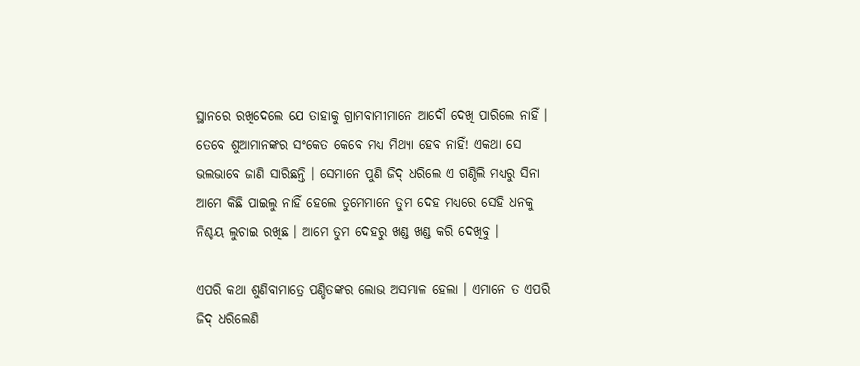ସ୍ଥାନରେ ରଖିଦେଲେ ଯେ ତାହାକୁ ଗ୍ରାମବାମୀମାନେ ଆଦୌ ଦେଖି ପାରିଲେ ନାହିଁ । ତେବେ ଶୁଆମାନଙ୍କର ସଂକେତ କେବେ ମଧ୍ୟ ମିଥ୍ୟା ହେବ ନାହିଁ! ଏକଥା ସେ ଭଲଭାବେ ଜାଣି ସାରିଛନ୍ତି । ସେମାନେ ପୁଣି ଜିଦ୍ ଧରିଲେ ଏ ଗଣ୍ଠିଲି ମଧ୍ୟରୁ ସିନା ଆମେ କିଛି ପାଇଲୁ ନାହିଁ ହେଲେ ତୁମେମାନେ ତୁମ ଦେହ ମଧ୍ୟରେ ସେହି ଧନକୁ ନିଶ୍ଚୟ ଲୁଚାଇ ରଖିଛ । ଆମେ ତୁମ ଦେହରୁ ଖଣ୍ଡ ଖଣ୍ଡ କରି ଦେଖିବୁ ।

ଏପରି କଥା ଶୁଣିବାମାତ୍ରେ ପଣ୍ଡିତଙ୍କର ଲୋଭ ଅସମ୍ଭାଳ ହେଲା । ଏମାନେ ତ ଏପରି ଜିଦ୍ ଧରିଲେଣି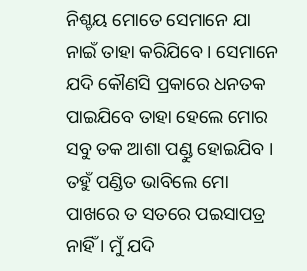ନିଶ୍ଚୟ ମୋତେ ସେମାନେ ଯା ନାଇଁ ତାହା କରିଯିବେ । ସେମାନେ ଯଦି କୌଣସି ପ୍ରକାରେ ଧନତକ ପାଇଯିବେ ତାହା ହେଲେ ମୋର ସବୁ ତକ ଆଶା ପଣ୍ଡୁ ହୋଇଯିବ । ତହୁଁ ପଣ୍ଡିତ ଭାବିଲେ ମୋ ପାଖରେ ତ ସତରେ ପଇସାପତ୍ର ନାହିଁ । ମୁଁ ଯଦି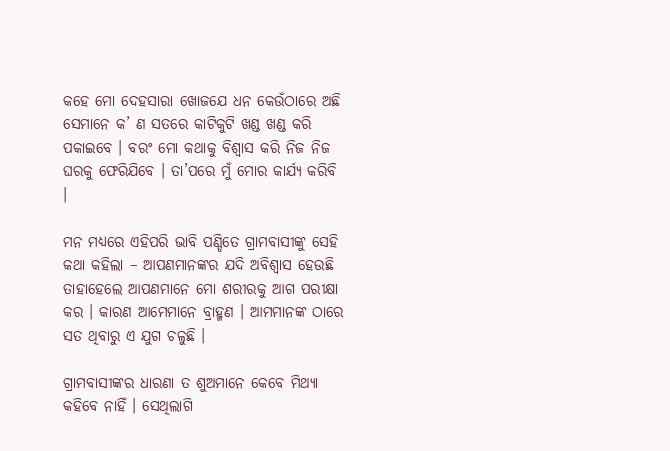କହେ ମୋ ଦେହସାରା ଖୋଜଯେ ଧନ କେଉଁଠାରେ ଅଛି ସେମାନେ କ’ ଣ ସତରେ କାଟିକୁଟି ଖଣ୍ଡ ଖଣ୍ଡ କରି ପକାଇବେ । ବରଂ ମୋ କଥାକୁ ବିଶ୍ୱାସ କରି ନିଜ ନିଜ ଘରକୁ ଫେରିଯିବେ । ତା’ପରେ ମୁଁ ମୋର କାର୍ଯ୍ୟ କରିବି ।

ମନ ମଧ୍ୟରେ ଏହିପରି ଭାବି ପଣ୍ଡିତେ ଗ୍ରାମବାସୀଙ୍କୁ ସେହି କଥା କହିଲା – ଆପଣମାନଙ୍କର ଯଦି ଅବିଶ୍ୱାସ ହେଉଛି ତାହାହେଲେ ଆପଣମାନେ ମୋ ଶରୀରକୁ ଆଗ ପରୀକ୍ଷା କର । କାରଣ ଆମେମାନେ ବ୍ରାହ୍ମଣ । ଆମମାନଙ୍କ ଠାରେ ସତ ଥିବାରୁ ଏ ଯୁଗ ଚଳୁଛି ।

ଗ୍ରାମବାସୀଙ୍କର ଧାରଣା ତ ଶୁଅମାନେ କେବେ ମିଥ୍ୟା କହିବେ ନାହିଁ । ସେଥିଲାଗି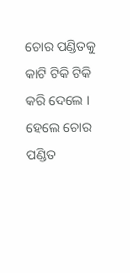ଚୋର ପଣ୍ଡିତକୁ କାଟି ଟିକି ଟିକି କରି ଦେଲେ । ହେଲେ ଚୋର ପଣ୍ଡିତ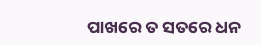ପାଖରେ ତ ସତରେ ଧନ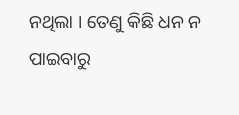ନଥିଲା । ତେଣୁ କିଛି ଧନ ନ ପାଇବାରୁ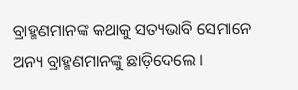ବ୍ରାହ୍ମଣମାନଙ୍କ କଥାକୁ ସତ୍ୟଭାବି ସେମାନେ ଅନ୍ୟ ବ୍ରାହ୍ମଣମାନଙ୍କୁ ଛାଡ଼ିଦେଲେ ।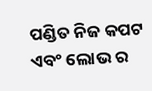ପଣ୍ଡିତ ନିଜ କପଟ ଏବଂ ଲୋଭ ର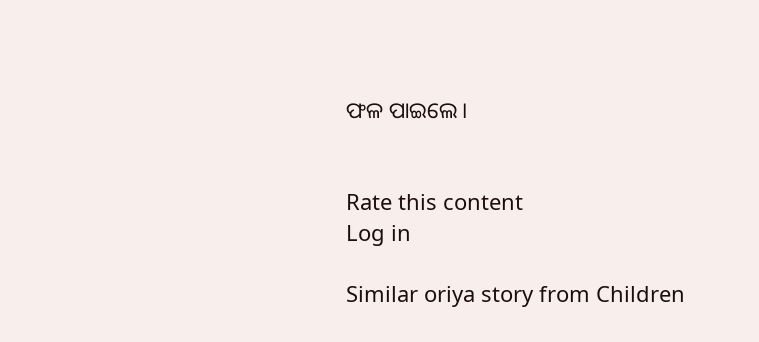ଫଳ ପାଇଲେ।


Rate this content
Log in

Similar oriya story from Children